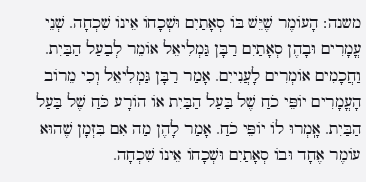משנה: הָעוֹמֶר שֶׁיֵּשׁ בּוֹ סְאָתַיִם וּשְׁכָחוֹ אֵינוֹ שִׁכְחָה. שְׁנֵי עֳמָרִים וּבָהֶן סְאָתַיִם רַבָּן גַּמְלִיאֵל אוֹמֵר לְבַעַל הַבַּיִת. וַחֲכָמִים אוֹמְרִים לָעֲנִייִם. אָמַר רַבָּן גַּמְלִיאֵל וְכִי מֵרוֹב הָעֳמָרִים יוֹפֵּי כֹחַ שֶׁל בַּעַל הַבַּיִת אוֹ הוֹרָע כֹּחַ שֶׁל בַּעַל הַבַּיִת. אָֽמְרוּ לוֹ יוֹפֵּי כֹחַ. אָמַר לָהֶן מַה אִם בִּזְמָן שֶׁהוּא עוֹמֶר אֶחָד וּבוֹ סְאָתַיִם וּשְׁכָחוֹ אֵינוֹ שִׁכְחָה.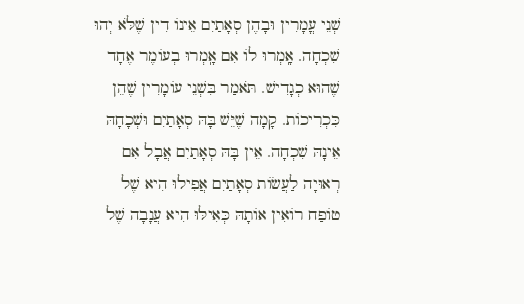שְׁנֵי עֳמָרִין וּבָהֶן סְאָתַיִם אֵינוֹ דִין שֶׁלֹּא יְהוּ שִׁכְחָה. אָֽמְרוּ לוֹ אִם אָֽמְרוּ בְעוֹמֶר אֶחָד שֶׁהוּא כְגָדִישׁ. תֹּאמַר בִּשְׁנֵי עוֹמָרִין שֶׁהֵן כִּכְרִיכוֹת. קָמָה שֶׁיֵּשׁ בָּהּ סְאָתַיִם וּשְׁכָחָהּ אֵינָהּ שִׁכְחָה. אֵין בָּהּ סְאָתַיִם אֲבָל אִם רְאוּיָה לַעֲשׂוֹת סְאָתַיִם אֲפִילוּ הִיא שֶׁל טוֹפַח רוֹאִין אוֹתָהּ כְּאִילּוּ הִיא עֲנָבָה שֶׁל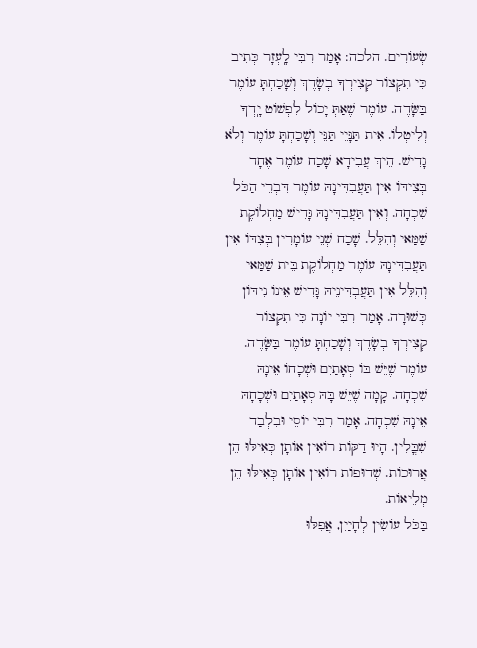שְׂעוֹרִים. הלכה: אָמַר רִבִּי לָֽעְזָר כְּתִיב כִּי תִקְצוֹר קְצִירְךָ בְשָׂדֶךְ וְשָׁכַחְתָּ עוֹמֶר בַּשָּׂדֶה. עוֹמֶר שֶׁאַתְּ יָכוֹל לִפְשׁוֹט יָֽדְךָ וְלִיטְלוֹ. אִית תַּנָּיֵי תַּנֵּי וְשָׁכַחְתָּ עוֹמֶר וְלֹא גָדִישׁ. הֵיךְ עֲבִידָא שָׁכַח עוֹמֶר אֶחָד בְּצִידּוֹ אִין תַּעֲבִדִּינָהּ עוֹמֶר דִּבְרֵי הַכֹּל שִׁכְחָה. וְאִין תַּעֲבִדִּינָהּ גָּדִישׁ מַחְלוֹקֶת שַׁמַּאי וְהִלֵּל. שָׁכַח שְׁנֵי עוֹמָרִין בְּצִדּוֹ אִין תַּעֲבִדִּינָהּ עוֹמֶר מַחְלוֹקֶת בֵּית שַׁמַּאי וְהִלֵּל אִין תַּעֲבְדִּינֵיהּ גָּדִישׁ אֵינוֹ נִידּוֹן כְּשׁוּרָה. אָמַר רִבִּי יוֹנָה כִּי תִקְצוֹר קְצִירְךָ בְשָׂדֶךְ וְשָׁכַחְתָּ עוֹמֶר בַּשָּׂדֶה. עוֹמֶר שֶׁיֵּשׁ בּוֹ סְאָתַיִם וּשְׁכָחוֹ אֵינָהּ שִׁכְחָה. קָמָה שֶׁיֵּשׁ בָּהּ סְאָתַיִם וּשְׁכָחָהּ אֵינָהּ שִׁכְחָה. אָמַר רִבִּי יוֹסֵי וּבִלְבַד שִׁבֳּלִין. הָיוּ דַקּוֹת רוֹאִין אוֹתָן כְּאִילּוּ הֵן אֲרוּכוֹת. שְׁדוּפוֹת רוֹאִין אוֹתָן כְּאִילּוּ הֵן מְלֵיאוֹת.
בַּכֹּל עוֹשִׂין לְחָיַיִן, אֲפִלּוּ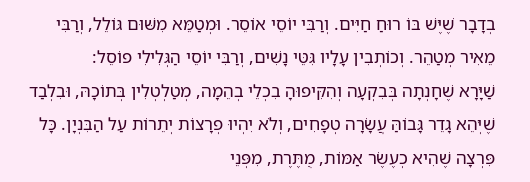בְדָבָר שֶׁיֶּשׁ בּוֹ רוּחַ חַיִּים. וְרַבִּי יוֹסֵי אוֹסֵר. וּמְטַמֵּא מִשּׁוּם גּוֹלֵל, וְרַבִּי מֵאִיר מְטַהֵר. וְכוֹתְבִין עָלָיו גִּטֵּי נָשִׁים, וְרַבִּי יוֹסֵי הַגְּלִילִי פוֹסֵל:
שַׁיָּרָא שֶׁחָנְתָה בְּבִקְעָה וְהִקִּיפוּהָ בִכְלֵי בְהֵמָה, מְטַלְטְלִין בְּתוֹכָהּ, וּבִלְבַד שֶׁיְּהֵא גָדֵר גָּבוֹהַּ עֲשָׂרָה טְפָחִים, וְלֹא יִהְיוּ פְרָצוֹת יְתֵרוֹת עַל הַבִּנְיָן. כָּל פִּרְצָה שֶׁהִיא כְעֶשֶׂר אַמּוֹת, מֻתֶּרֶת, מִפְּנֵי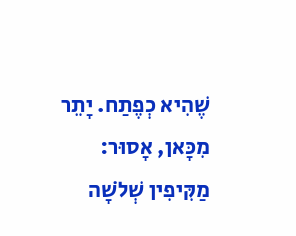שֶׁהִיא כְפֶתַח. יָתֵר מִכָּאן, אָסוּר:
מַקִּיפִין שְׁלֹשָׁה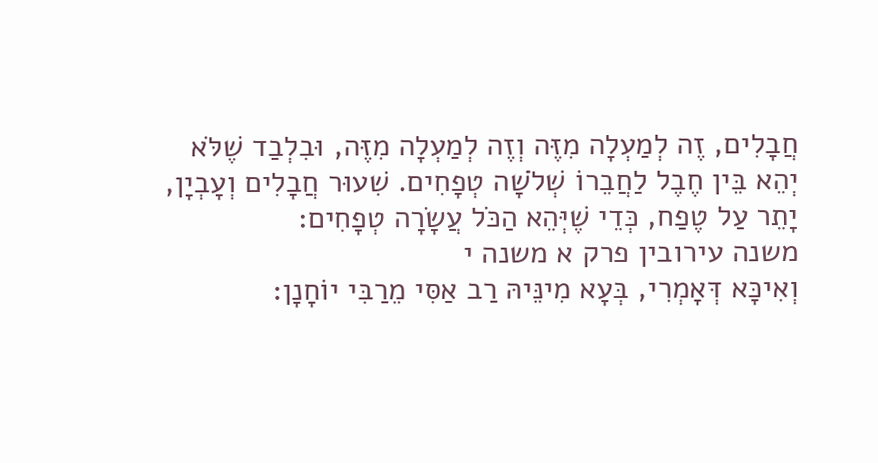חֲבָלִים, זֶה לְמַעְלָה מִזֶּה וְזֶה לְמַעְלָה מִזֶּה, וּבִלְבַד שֶׁלֹּא יְהֵא בֵּין חֶבֶל לַחֲבֵרוֹ שְׁלֹשָׁה טְפָחִים. שִׁעוּר חֲבָלִים וְעָבְיָן, יָתֵר עַל טֶפַח, כְּדֵי שֶׁיְּהֵא הַכֹּל עֲשָׂרָה טְפָחִים:
משנה עירובין פרק א משנה י
וְאִיכָּא דְּאָמְרִי, בְּעָא מִינֵּיהּ רַב אַסִּי מֵרַבִּי יוֹחָנָן: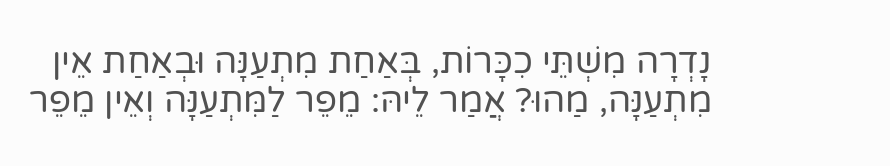נָדְרָה מִשְׁתֵּי כִכָּרוֹת, בְּאַחַת מִתְעַנָּה וּבְאַחַת אֵין מִתְעַנָּה, מַהוּ? אֲמַר לֵיהּ: מֵפֵר לַמִּתְעַנָּה וְאֵין מֵפֵר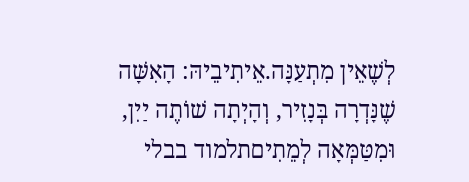לְשֶׁאֵין מִתְעַנָּה.אֵיתִיבֵיהּ: הָאִשָּׁה שֶׁנָּדְרָה בְּנָזִיר, וְהָיְתָה שׁוֹתֶה יַיִן, וּמִטַּמְּאָה לְמֵתִיםתלמוד בבלי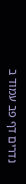נדרים דף פב עמוד ב